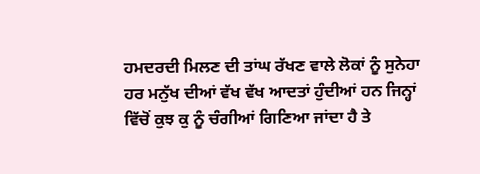ਹਮਦਰਦੀ ਮਿਲਣ ਦੀ ਤਾਂਘ ਰੱਖਣ ਵਾਲੇ ਲੋਕਾਂ ਨੂੰ ਸੁਨੇਹਾ
ਹਰ ਮਨੁੱਖ ਦੀਆਂ ਵੱਖ ਵੱਖ ਆਦਤਾਂ ਹੁੰਦੀਆਂ ਹਨ ਜਿਨ੍ਹਾਂ ਵਿੱਚੋਂ ਕੁਝ ਕੁ ਨੂੰ ਚੰਗੀਆਂ ਗਿਣਿਆ ਜਾਂਦਾ ਹੈ ਤੇ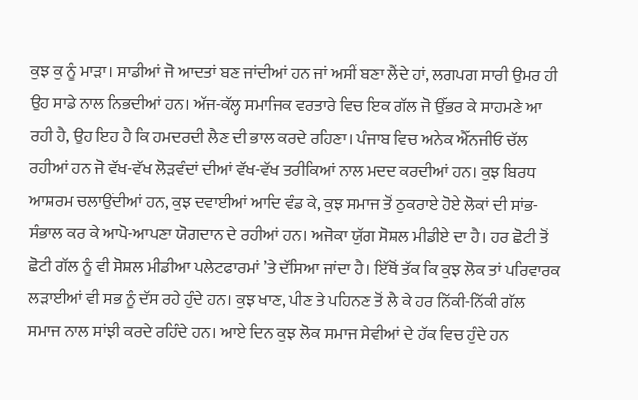ਕੁਝ ਕੁ ਨੂੰ ਮਾੜਾ। ਸਾਡੀਆਂ ਜੋ ਆਦਤਾਂ ਬਣ ਜਾਂਦੀਆਂ ਹਨ ਜਾਂ ਅਸੀਂ ਬਣਾ ਲੈਂਦੇ ਹਾਂ, ਲਗਪਗ ਸਾਰੀ ਉਮਰ ਹੀ ਉਹ ਸਾਡੇ ਨਾਲ ਨਿਭਦੀਆਂ ਹਨ। ਅੱਜ-ਕੱਲ੍ਹ ਸਮਾਜਿਕ ਵਰਤਾਰੇ ਵਿਚ ਇਕ ਗੱਲ ਜੋ ਉੱਭਰ ਕੇ ਸਾਹਮਣੇ ਆ ਰਹੀ ਹੈ, ਉਹ ਇਹ ਹੈ ਕਿ ਹਮਦਰਦੀ ਲੈਣ ਦੀ ਭਾਲ ਕਰਦੇ ਰਹਿਣਾ। ਪੰਜਾਬ ਵਿਚ ਅਨੇਕ ਐੱਨਜੀਓ ਚੱਲ ਰਹੀਆਂ ਹਨ ਜੋ ਵੱਖ-ਵੱਖ ਲੋੜਵੰਦਾਂ ਦੀਆਂ ਵੱਖ-ਵੱਖ ਤਰੀਕਿਆਂ ਨਾਲ ਮਦਦ ਕਰਦੀਆਂ ਹਨ। ਕੁਝ ਬਿਰਧ ਆਸ਼ਰਮ ਚਲਾਉਂਦੀਆਂ ਹਨ, ਕੁਝ ਦਵਾਈਆਂ ਆਦਿ ਵੰਡ ਕੇ, ਕੁਝ ਸਮਾਜ ਤੋਂ ਠੁਕਰਾਏ ਹੋਏ ਲੋਕਾਂ ਦੀ ਸਾਂਭ-ਸੰਭਾਲ ਕਰ ਕੇ ਆਪੋ-ਆਪਣਾ ਯੋਗਦਾਨ ਦੇ ਰਹੀਆਂ ਹਨ। ਅਜੋਕਾ ਯੁੱਗ ਸੋਸ਼ਲ ਮੀਡੀਏ ਦਾ ਹੈ। ਹਰ ਛੋਟੀ ਤੋਂ ਛੋਟੀ ਗੱਲ ਨੂੰ ਵੀ ਸੋਸ਼ਲ ਮੀਡੀਆ ਪਲੇਟਫਾਰਮਾਂ ’ਤੇ ਦੱਸਿਆ ਜਾਂਦਾ ਹੈ। ਇੱਥੋਂ ਤੱਕ ਕਿ ਕੁਝ ਲੋਕ ਤਾਂ ਪਰਿਵਾਰਕ ਲੜਾਈਆਂ ਵੀ ਸਭ ਨੂੰ ਦੱਸ ਰਹੇ ਹੁੰਦੇ ਹਨ। ਕੁਝ ਖਾਣ, ਪੀਣ ਤੇ ਪਹਿਨਣ ਤੋਂ ਲੈ ਕੇ ਹਰ ਨਿੱਕੀ-ਨਿੱਕੀ ਗੱਲ ਸਮਾਜ ਨਾਲ ਸਾਂਝੀ ਕਰਦੇ ਰਹਿੰਦੇ ਹਨ। ਆਏ ਦਿਨ ਕੁਝ ਲੋਕ ਸਮਾਜ ਸੇਵੀਆਂ ਦੇ ਹੱਕ ਵਿਚ ਹੁੰਦੇ ਹਨ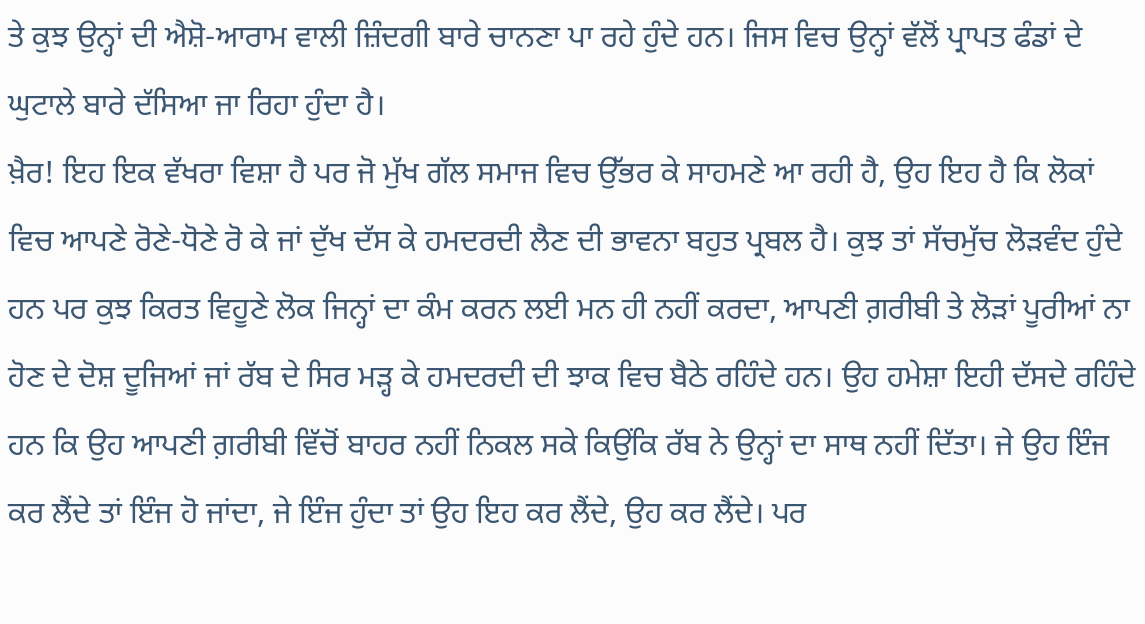ਤੇ ਕੁਝ ਉਨ੍ਹਾਂ ਦੀ ਐਸ਼ੋ-ਆਰਾਮ ਵਾਲੀ ਜ਼ਿੰਦਗੀ ਬਾਰੇ ਚਾਨਣਾ ਪਾ ਰਹੇ ਹੁੰਦੇ ਹਨ। ਜਿਸ ਵਿਚ ਉਨ੍ਹਾਂ ਵੱਲੋਂ ਪ੍ਰਾਪਤ ਫੰਡਾਂ ਦੇ ਘੁਟਾਲੇ ਬਾਰੇ ਦੱਸਿਆ ਜਾ ਰਿਹਾ ਹੁੰਦਾ ਹੈ।
ਖ਼ੈਰ! ਇਹ ਇਕ ਵੱਖਰਾ ਵਿਸ਼ਾ ਹੈ ਪਰ ਜੋ ਮੁੱਖ ਗੱਲ ਸਮਾਜ ਵਿਚ ਉੱਭਰ ਕੇ ਸਾਹਮਣੇ ਆ ਰਹੀ ਹੈ, ਉਹ ਇਹ ਹੈ ਕਿ ਲੋਕਾਂ ਵਿਚ ਆਪਣੇ ਰੋਣੇ-ਧੋਣੇ ਰੋ ਕੇ ਜਾਂ ਦੁੱਖ ਦੱਸ ਕੇ ਹਮਦਰਦੀ ਲੈਣ ਦੀ ਭਾਵਨਾ ਬਹੁਤ ਪ੍ਰਬਲ ਹੈ। ਕੁਝ ਤਾਂ ਸੱਚਮੁੱਚ ਲੋੜਵੰਦ ਹੁੰਦੇ ਹਨ ਪਰ ਕੁਝ ਕਿਰਤ ਵਿਹੂਣੇ ਲੋਕ ਜਿਨ੍ਹਾਂ ਦਾ ਕੰਮ ਕਰਨ ਲਈ ਮਨ ਹੀ ਨਹੀਂ ਕਰਦਾ, ਆਪਣੀ ਗ਼ਰੀਬੀ ਤੇ ਲੋੜਾਂ ਪੂਰੀਆਂ ਨਾ ਹੋਣ ਦੇ ਦੋਸ਼ ਦੂਜਿਆਂ ਜਾਂ ਰੱਬ ਦੇ ਸਿਰ ਮੜ੍ਹ ਕੇ ਹਮਦਰਦੀ ਦੀ ਝਾਕ ਵਿਚ ਬੈਠੇ ਰਹਿੰਦੇ ਹਨ। ਉਹ ਹਮੇਸ਼ਾ ਇਹੀ ਦੱਸਦੇ ਰਹਿੰਦੇ ਹਨ ਕਿ ਉਹ ਆਪਣੀ ਗ਼ਰੀਬੀ ਵਿੱਚੋਂ ਬਾਹਰ ਨਹੀਂ ਨਿਕਲ ਸਕੇ ਕਿਉਂਕਿ ਰੱਬ ਨੇ ਉਨ੍ਹਾਂ ਦਾ ਸਾਥ ਨਹੀਂ ਦਿੱਤਾ। ਜੇ ਉਹ ਇੰਜ ਕਰ ਲੈਂਦੇ ਤਾਂ ਇੰਜ ਹੋ ਜਾਂਦਾ, ਜੇ ਇੰਜ ਹੁੰਦਾ ਤਾਂ ਉਹ ਇਹ ਕਰ ਲੈਂਦੇ, ਉਹ ਕਰ ਲੈਂਦੇ। ਪਰ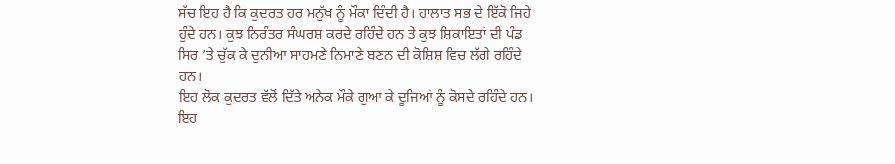ਸੱਚ ਇਹ ਹੈ ਕਿ ਕੁਦਰਤ ਹਰ ਮਨੁੱਖ ਨੂੰ ਮੌਕਾ ਦਿੰਦੀ ਹੈ। ਹਾਲਾਤ ਸਭ ਦੇ ਇੱਕੋ ਜਿਹੇ ਹੁੰਦੇ ਹਨ। ਕੁਝ ਨਿਰੰਤਰ ਸੰਘਰਸ਼ ਕਰਦੇ ਰਹਿੰਦੇ ਹਨ ਤੇ ਕੁਝ ਸ਼ਿਕਾਇਤਾਂ ਦੀ ਪੰਡ ਸਿਰ ’ਤੇ ਚੁੱਕ ਕੇ ਦੁਨੀਆ ਸਾਹਮਣੇ ਨਿਮਾਣੇ ਬਣਨ ਦੀ ਕੋਸ਼ਿਸ਼ ਵਿਚ ਲੱਗੇ ਰਹਿੰਦੇ ਹਨ।
ਇਹ ਲੋਕ ਕੁਦਰਤ ਵੱਲੋਂ ਦਿੱਤੇ ਅਨੇਕ ਮੌਕੇ ਗੁਆ ਕੇ ਦੂਜਿਆਂ ਨੂੰ ਕੋਸਦੇ ਰਹਿੰਦੇ ਹਨ। ਇਹ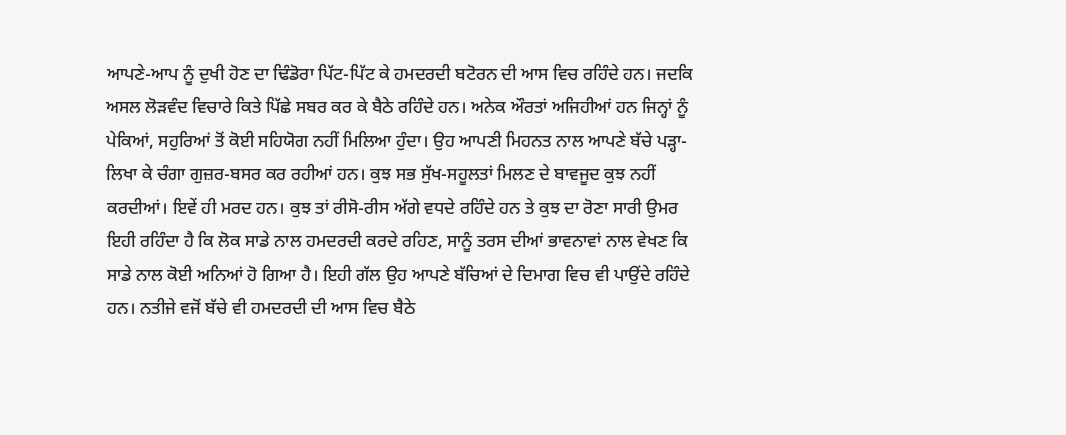ਆਪਣੇ-ਆਪ ਨੂੰ ਦੁਖੀ ਹੋਣ ਦਾ ਢਿੰਡੋਰਾ ਪਿੱਟ-ਪਿੱਟ ਕੇ ਹਮਦਰਦੀ ਬਟੋਰਨ ਦੀ ਆਸ ਵਿਚ ਰਹਿੰਦੇ ਹਨ। ਜਦਕਿ ਅਸਲ ਲੋੜਵੰਦ ਵਿਚਾਰੇ ਕਿਤੇ ਪਿੱਛੇ ਸਬਰ ਕਰ ਕੇ ਬੈਠੇ ਰਹਿੰਦੇ ਹਨ। ਅਨੇਕ ਔਰਤਾਂ ਅਜਿਹੀਆਂ ਹਨ ਜਿਨ੍ਹਾਂ ਨੂੰ ਪੇਕਿਆਂ, ਸਹੁਰਿਆਂ ਤੋਂ ਕੋਈ ਸਹਿਯੋਗ ਨਹੀਂ ਮਿਲਿਆ ਹੁੰਦਾ। ਉਹ ਆਪਣੀ ਮਿਹਨਤ ਨਾਲ ਆਪਣੇ ਬੱਚੇ ਪੜ੍ਹਾ-ਲਿਖਾ ਕੇ ਚੰਗਾ ਗੁਜ਼ਰ-ਬਸਰ ਕਰ ਰਹੀਆਂ ਹਨ। ਕੁਝ ਸਭ ਸੁੱਖ-ਸਹੂਲਤਾਂ ਮਿਲਣ ਦੇ ਬਾਵਜੂਦ ਕੁਝ ਨਹੀਂ ਕਰਦੀਆਂ। ਇਵੇਂ ਹੀ ਮਰਦ ਹਨ। ਕੁਝ ਤਾਂ ਰੀਸੋ-ਰੀਸ ਅੱਗੇ ਵਧਦੇ ਰਹਿੰਦੇ ਹਨ ਤੇ ਕੁਝ ਦਾ ਰੋਣਾ ਸਾਰੀ ਉਮਰ ਇਹੀ ਰਹਿੰਦਾ ਹੈ ਕਿ ਲੋਕ ਸਾਡੇ ਨਾਲ ਹਮਦਰਦੀ ਕਰਦੇ ਰਹਿਣ, ਸਾਨੂੰ ਤਰਸ ਦੀਆਂ ਭਾਵਨਾਵਾਂ ਨਾਲ ਵੇਖਣ ਕਿ ਸਾਡੇ ਨਾਲ ਕੋਈ ਅਨਿਆਂ ਹੋ ਗਿਆ ਹੈ। ਇਹੀ ਗੱਲ ਉਹ ਆਪਣੇ ਬੱਚਿਆਂ ਦੇ ਦਿਮਾਗ ਵਿਚ ਵੀ ਪਾਉਂਦੇ ਰਹਿੰਦੇ ਹਨ। ਨਤੀਜੇ ਵਜੋਂ ਬੱਚੇ ਵੀ ਹਮਦਰਦੀ ਦੀ ਆਸ ਵਿਚ ਬੈਠੇ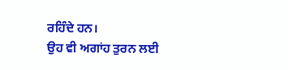ਰਹਿੰਦੇ ਹਨ।
ਉਹ ਵੀ ਅਗਾਂਹ ਤੁਰਨ ਲਈ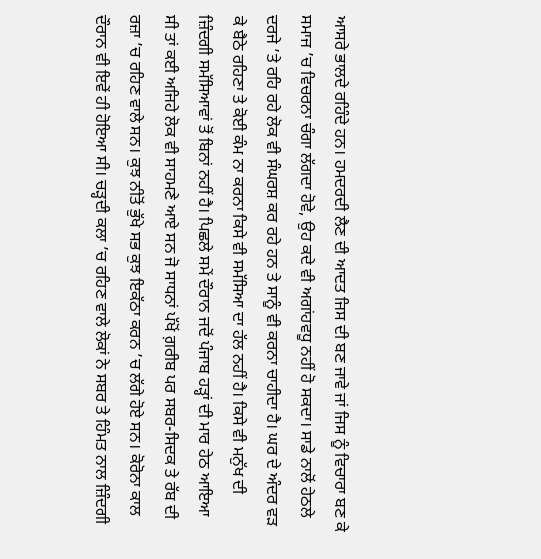ਆਸਰੇ ਭਾਲਦੇ ਰਹਿੰਦੇ ਹਨ। ਹਮਦਰਦੀ ਲੈਣ ਦੀ ਆਦਤ ਜਿਸ ਦੀ ਬਣ ਜਾਵੇ ਜਾਂ ਜਿਸ ਨੂੰ ਵਿਚਾਰਾ ਬਣ ਕੇ ਸਮਾਜ ’ਚ ਵਿਚਰਨਾ ਚੰਗਾ ਲੱਗਦਾ ਹੋਵੇ, ਉਹ ਕਦੇ ਵੀ ਅਗਾਂਹਵਧੂ ਨਹੀਂ ਹੋ ਸਕਦਾ। ਸਾਡੇ ਨਾਲੋਂ ਹੇਠਲੇ ਦਰਜੇ ’ਤੇ ਰਹਿ ਰਹੇ ਲੋਕ ਵੀ ਸੰਘਰਸ਼ ਕਰ ਰਹੇ ਹਨ ਤੇ ਸਾਨੂੰ ਵੀ ਕਰਨਾ ਚਾਹੀਦਾ ਹੈ। ਘਰ ਦੇ ਅੰਦਰ ਵੜ ਕੇ ਬੈਠੇ ਰਹਿਣਾ ਤੇ ਕੋਈ ਕੰਮ ਨਾ ਕਰਨਾ ਕਿਸੇ ਵੀ ਸਮੱਸਿਆ ਦਾ ਹੱਲ ਨਹੀਂ ਹੈ। ਕਿਸੇ ਵੀ ਮਨੁੱਖ ਦੀ ਜ਼ਿੰਦਗੀ ਸਮੱਸਿਆਵਾਂ ਤੋਂ ਬਿਨਾਂ ਨਹੀਂ ਹੈ। ਪਿਛਲੇ ਸਮੇਂ ਦੌਰਾਨ ਜਦੋਂ ਪੰਜਾਬ ਹੜ੍ਹਾਂ ਦੀ ਮਾਰ ਹੇਠ ਆਇਆ ਸੀ ਤਾਂ ਕਈ ਅਜਿਹੇ ਲੋਕ ਵੀ ਸਾਹਮਣੇ ਆਏ ਸਨ ਜੋ ਸਾਧਨਾਂ ਪੱਖੋਂ ਗ਼ਰੀਬ ਪਰ ਸਬਰ-ਸਿਦਕ ਤੇ ਰੱਬ ਦੀ ਰਜ਼ਾ ’ਚ ਰਹਿਣ ਵਾਲੇ ਸਨ। ਕੁਝ ਨੀਤੋਂ ਭੁੱਖੇ ਸਭ ਕੁਝ ਇਕੱਠਾ ਕਰਨ ’ਚ ਲੱਗੇ ਹੋਏ ਸਨ। ਕੋਰੋਨਾ ਕਾਲ ਦੌਰਾਨ ਵੀ ਇਵੇਂ ਹੀ ਹੋਇਆ ਸੀ। ਚੜ੍ਹਦੀ ਕਲਾ ’ਚ ਰਹਿਣ ਵਾਲੇ ਲੋਕਾਂ ਨੇ ਸਬਰ ਤੇ ਹਿੰਮਤ ਨਾਲ ਜ਼ਿੰਦਗੀ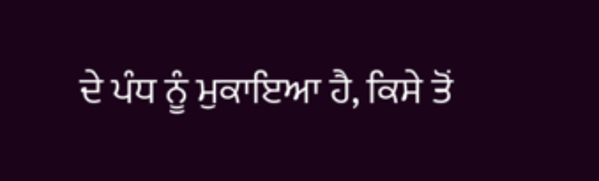ਦੇ ਪੰਧ ਨੂੰ ਮੁਕਾਇਆ ਹੈ, ਕਿਸੇ ਤੋਂ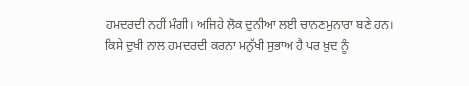ਹਮਦਰਦੀ ਨਹੀਂ ਮੰਗੀ। ਅਜਿਹੇ ਲੋਕ ਦੁਨੀਆ ਲਈ ਚਾਨਣਮੁਨਾਰਾ ਬਣੇ ਹਨ। ਕਿਸੇ ਦੁਖੀ ਨਾਲ ਹਮਦਰਦੀ ਕਰਨਾ ਮਨੁੱਖੀ ਸੁਭਾਅ ਹੈ ਪਰ ਖ਼ੁਦ ਨੂੰ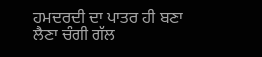ਹਮਦਰਦੀ ਦਾ ਪਾਤਰ ਹੀ ਬਣਾ ਲੈਣਾ ਚੰਗੀ ਗੱਲ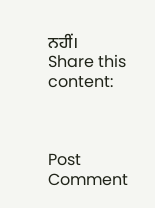ਨਹੀਂ।
Share this content:



Post Comment